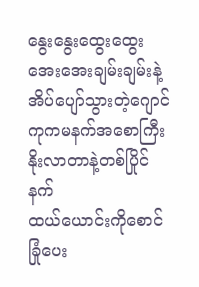နွေးနွေးထွေးထွေး အေးအေးချမ်းချမ်းနဲ့အိပ်ပျော်သွားတဲ့ဂျောင်ကုကမနက်အစောကြီးနိုးလာတာနဲ့တစ်ပြိုင်နက်
ထယ်ယောင်းကိုစောင်ခြုံပေး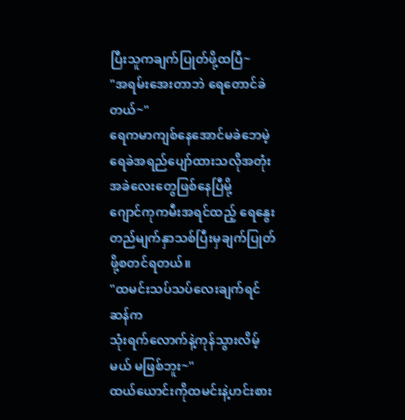ပြီးသူကချက်ပြုတ်ဖို့ထပြီ~
"အရမ်းအေးတာဘဲ ရေတောင်ခဲတယ်~"
ရေကမာကျစ်နေအောင်မခဲဘေမဲ့
ရေခဲအရည်ပျော်ထားသလိုအတုံးအခဲလေးတွေဖြစ်နေပြီမို့
ဂျောင်ကုကမီးအရင်ထည့် ရေနွေးတည်မျက်နှာသစ်ပြီးမှချက်ပြုတ်ဖို့စတင်ရတယ်။
"ထမင်းသပ်သပ်လေးချက်ရင်ဆန်က
သုံးရက်လောက်နဲ့ကုန်သွားလိမ့်မယ် မဖြစ်ဘူး~"
ထယ်ယောင်းကိုထမင်းနဲ့ဟင်းစား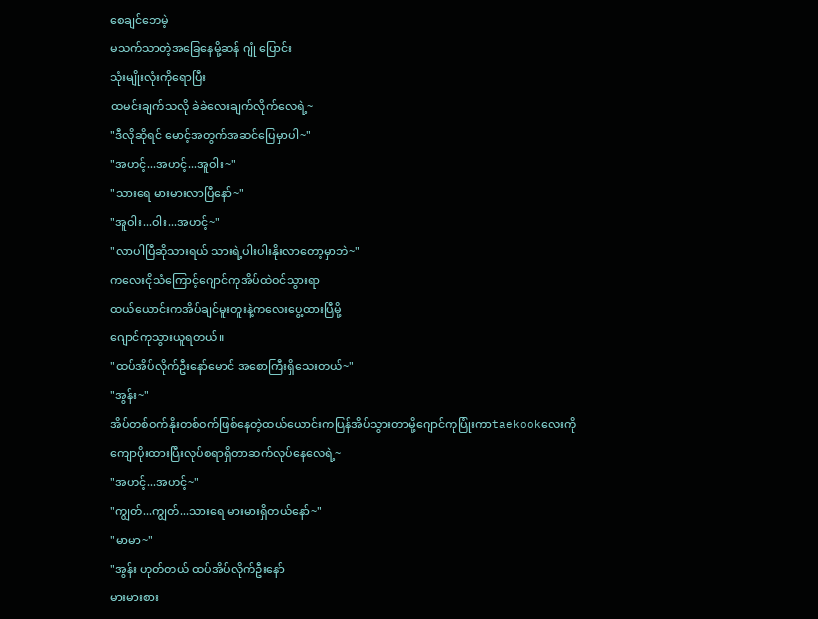စေချင်ဘေမဲ့
မသက်သာတဲ့အခြေနေမို့ဆန် ဂျုံ ပြောင်း
သုံးမျိုးလုံးကိုရောပြီး
ထမင်းချက်သလို ခဲခဲလေးချက်လိုက်လေရဲ့~
"ဒီလိုဆိုရင် မောင့်အတွက်အဆင်ပြေမှာပါ~"
"အဟင့်...အဟင့်...အူဝါး~"
"သားရေ မားမားလာပြီနော်~"
"အူဝါး...ဝါး...အဟင့်~"
"လာပါပြီဆိုသားရယ် သားရဲ့ပါးပါးနိုးလာတော့မှာဘဲ~"
ကလေးငိုသံကြောင့်ဂျောင်ကုအိပ်ထဲဝင်သွားရာ
ထယ်ယောင်းကအိပ်ချင်မူးတူးနဲ့ကလေးပွေ့ထားပြီမို့
ဂျောင်ကုသွားယူရတယ်။
"ထပ်အိပ်လိုက်ဦးနော်မောင် အစောကြီးရှိသေးတယ်~"
"အွန်း~"
အိပ်တစ်ဝက်နိုးတစ်ဝက်ဖြစ်နေတဲ့ထယ်ယောင်းကပြန်အိပ်သွားတာမို့ဂျောင်ကုပြုံးကာtaekookလေးကိုကျောပိုးထားပြီးလုပ်စရာရှိတာဆက်လုပ်နေလေရဲ့~
"အဟင့်...အဟင့်~"
"ကျွတ်...ကျွတ်...သားရေ မားမားရှိတယ်နော်~"
"မာမာ~"
"အွန်း ဟုတ်တယ် ထပ်အိပ်လိုက်ဦးနော်
မားမားစား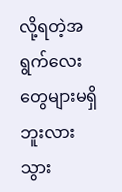လို့ရတဲ့အရွက်လေးတွေများမရှိဘူးလား
သွား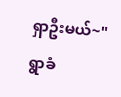ရှာဦးမယ်~"
ရွာခံ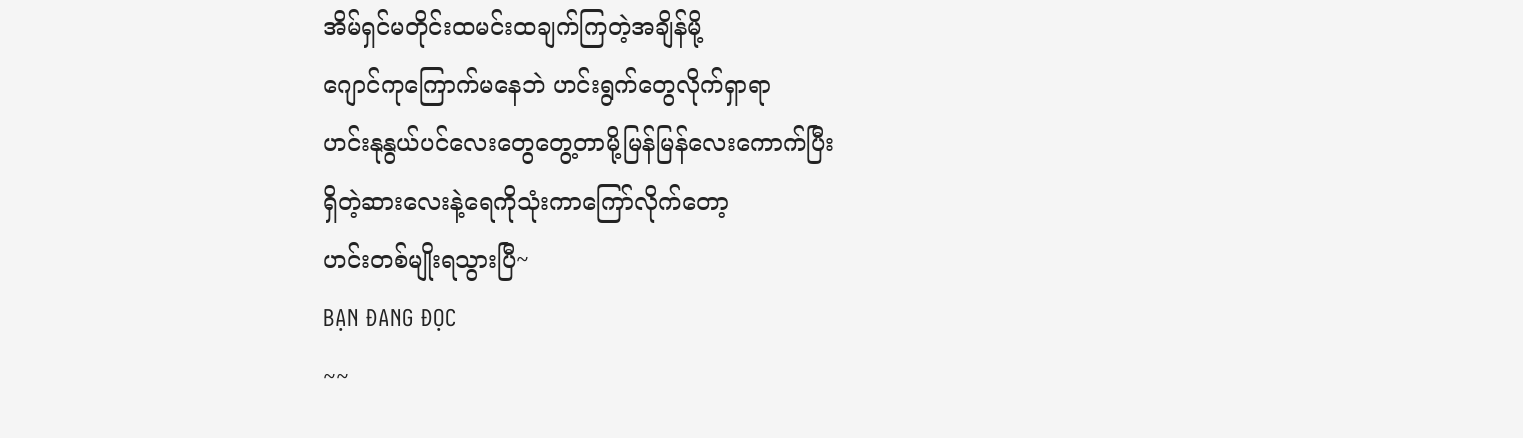အိမ်ရှင်မတိုင်းထမင်းထချက်ကြတဲ့အချိန်မို့
ဂျောင်ကုကြောက်မနေဘဲ ဟင်းရွက်တွေလိုက်ရှာရာ
ဟင်းနုနွယ်ပင်လေးတွေတွေ့တာမို့မြန်မြန်လေးကောက်ပြီး
ရှိတဲ့ဆားလေးနဲ့ရေကိုသုံးကာကြော်လိုက်တော့
ဟင်းတစ်မျိုးရသွားပြီ~
BẠN ĐANG ĐỌC
~~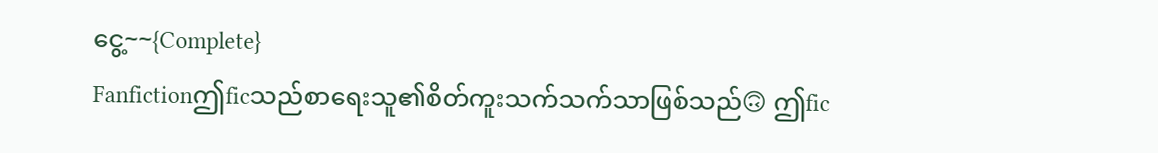ငွေ့~~{Complete}
Fanfictionဤficသည်စာရေးသူ၏စိတ်ကူးသက်သက်သာဖြစ်သည်🙃 ဤfic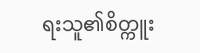ရးသူ၏စိတ္ကူး